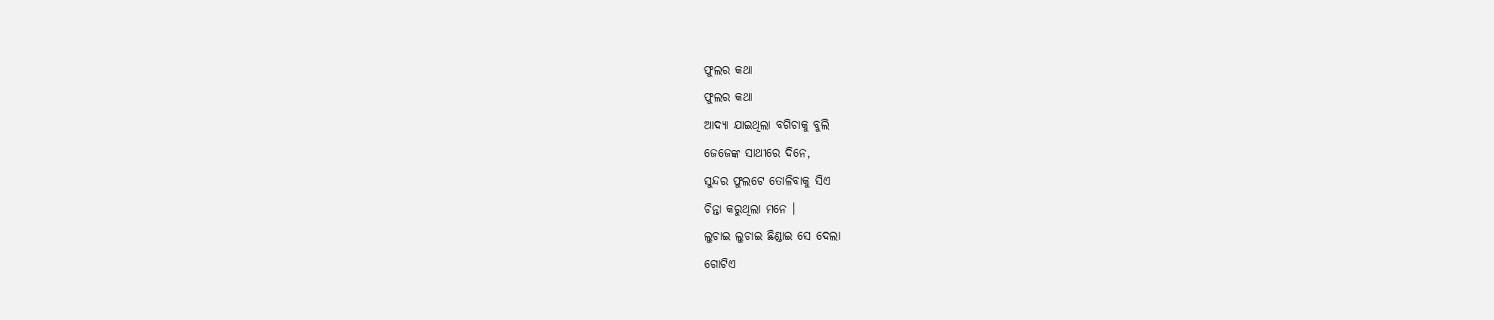ଫୁଲର କଥା
ଫୁଲର କଥା
ଆଦ୍ଯା ଯାଇଥିଲା ବଗିଚାକୁ ବୁଲି
ଜେଜେଙ୍କ ସାଥୀରେ ଦିନେ,
ସୁନ୍ଦର ଫୁଲଟେ ତୋଳିବାକୁ ସିଏ
ଚିନ୍ତା କରୁଥିଲା ମନେ ।
ଲୁଚାଇ ଲୁଚାଇ ଛିଣ୍ଡାଇ ସେ ଦେଲା
ଗୋଟିଏ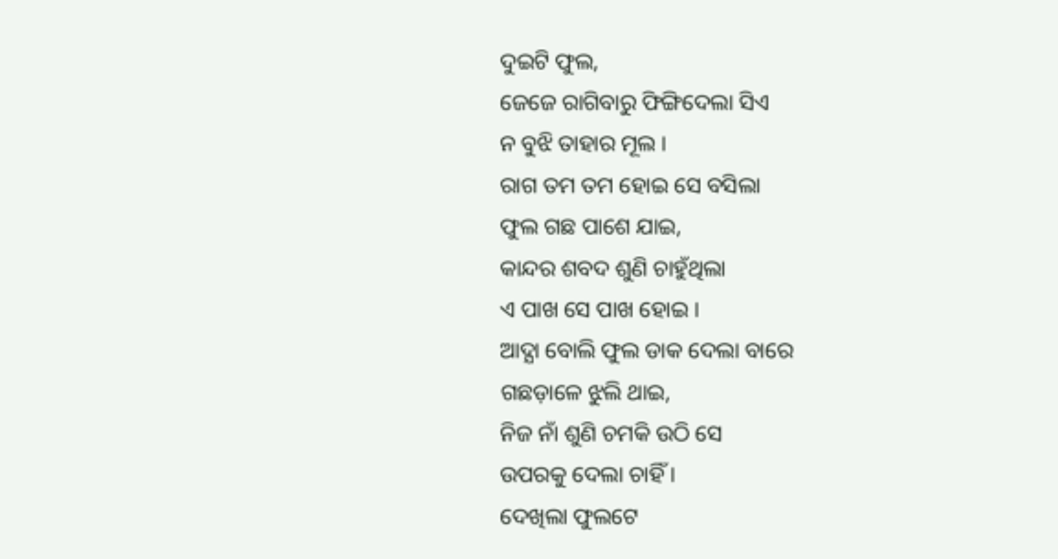ଦୁଇଟି ଫୁଲ,
ଜେଜେ ରାଗିବାରୁ ଫିଙ୍ଗିଦେଲା ସିଏ
ନ ବୁଝି ତାହାର ମୂଲ ।
ରାଗ ତମ ତମ ହୋଇ ସେ ବସିଲା
ଫୁଲ ଗଛ ପାଶେ ଯାଇ,
କାନ୍ଦର ଶବଦ ଶୁଣି ଚାହୁଁଥିଲା
ଏ ପାଖ ସେ ପାଖ ହୋଇ ।
ଆଦ୍ଯା ବୋଲି ଫୁଲ ଡାକ ଦେଲା ବାରେ
ଗଛଡ଼ାଳେ ଝୁଲି ଥାଇ,
ନିଜ ନାଁ ଶୁଣି ଚମକି ଉଠି ସେ
ଉପରକୁ ଦେଲା ଚାହିଁ ।
ଦେଖିଲା ଫୁଲଟେ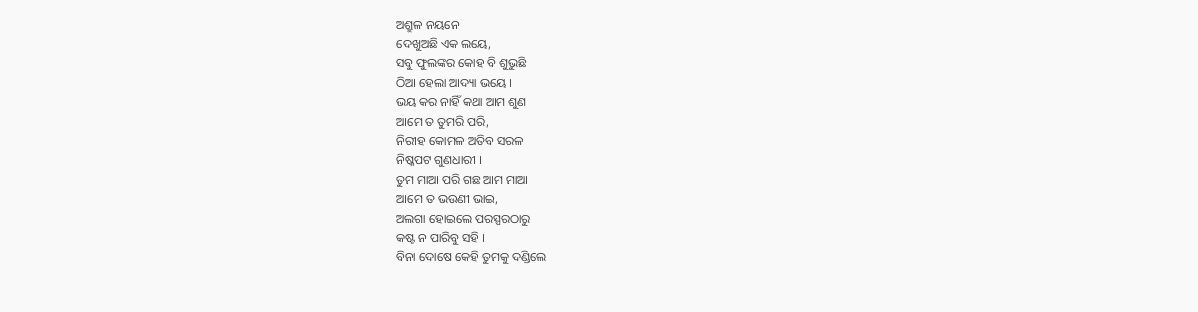ଅଶ୍ରୁଳ ନୟନେ
ଦେଖୁଅଛି ଏକ ଲୟେ,
ସବୁ ଫୁଲଙ୍କର କୋହ ବି ଶୁଭୁଛି
ଠିଆ ହେଲା ଆଦ୍ୟା ଭୟେ ।
ଭୟ କର ନାହିଁ କଥା ଆମ ଶୁଣ
ଆମେ ତ ତୁମରି ପରି,
ନିରୀହ କୋମଳ ଅତିବ ସରଳ
ନିଷ୍କପଟ ଗୁଣଧାରୀ ।
ତୁମ ମାଆ ପରି ଗଛ ଆମ ମାଆ
ଆମେ ତ ଭଉଣୀ ଭାଇ,
ଅଲଗା ହୋଇଲେ ପରସ୍ପରଠାରୁ
କଷ୍ଟ ନ ପାରିବୁ ସହି ।
ବିନା ଦୋଷେ କେହି ତୁମକୁ ଦଣ୍ଡିଲେ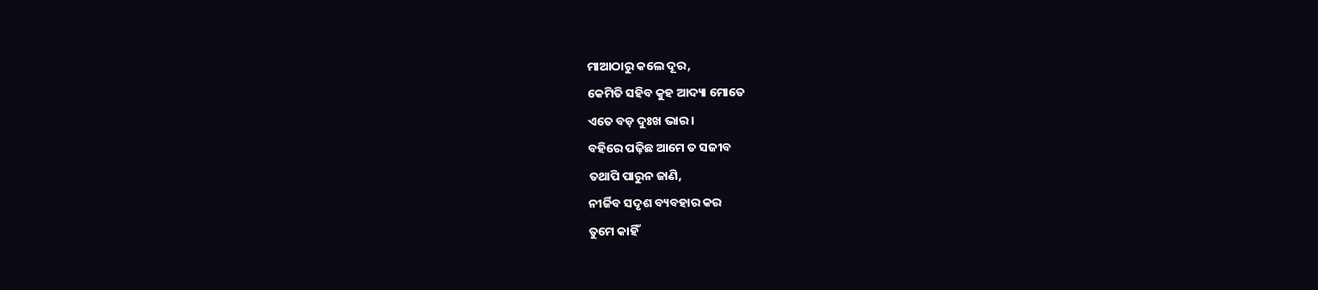ମାଆଠାରୁ କଲେ ଦୂର,
କେମିତି ସହିବ କୁହ ଆଦ୍ୟା ମୋତେ
ଏତେ ବଡ଼ ଦୁଃଖ ଭାର ।
ବହିରେ ପଢ଼ିଛ ଆମେ ତ ସଜୀବ
ତଥାପି ପାରୁନ ଜାଣି,
ନୀର୍ଜିବ ସଦୃଶ ବ୍ୟବହାର କର
ତୁମେ କାହିଁ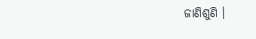ଜାଣିଶୁଣି ।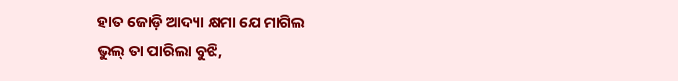ହାତ ଜୋଡ଼ି ଆଦ୍ୟା କ୍ଷମା ଯେ ମାଗିଲ
ଭୁଲ୍ ତା ପାରିଲା ବୁଝି,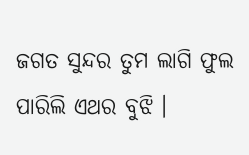ଜଗତ ସୁନ୍ଦର ତୁମ ଲାଗି ଫୁଲ
ପାରିଲି ଏଥର ବୁଝି ।